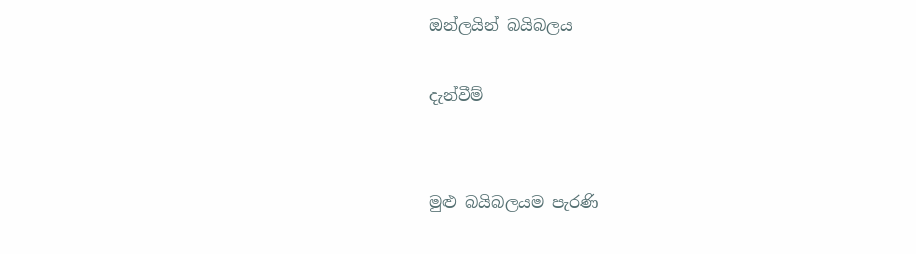ඔන්ලයින් බයිබලය

දැන්වීම්


මුළු බයිබලයම පැරණි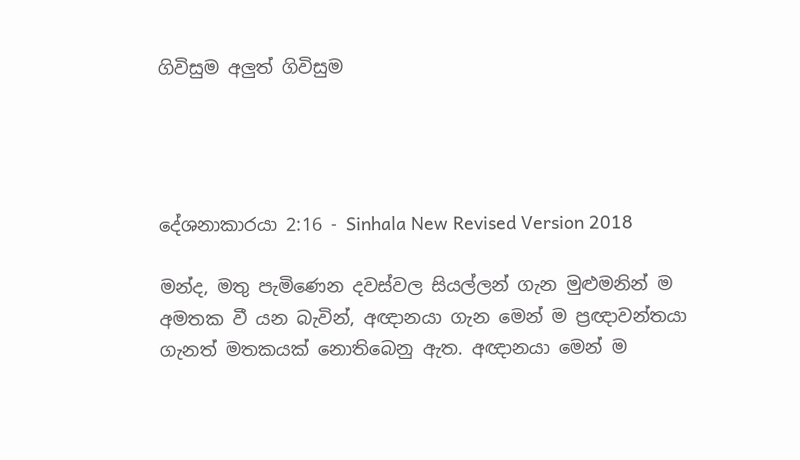ගිවිසුම අලුත් ගිවිසුම




දේශනාකාරයා 2:16 - Sinhala New Revised Version 2018

මන්ද, මතු පැමිණෙන දවස්වල සියල්ලන් ගැන මුළුමනින් ම අමතක වී යන බැවින්, අඥානයා ගැන මෙන් ම ප්‍රඥාවන්තයා ගැනත් මතකයක් නොතිබෙනු ඇත. අඥානයා මෙන් ම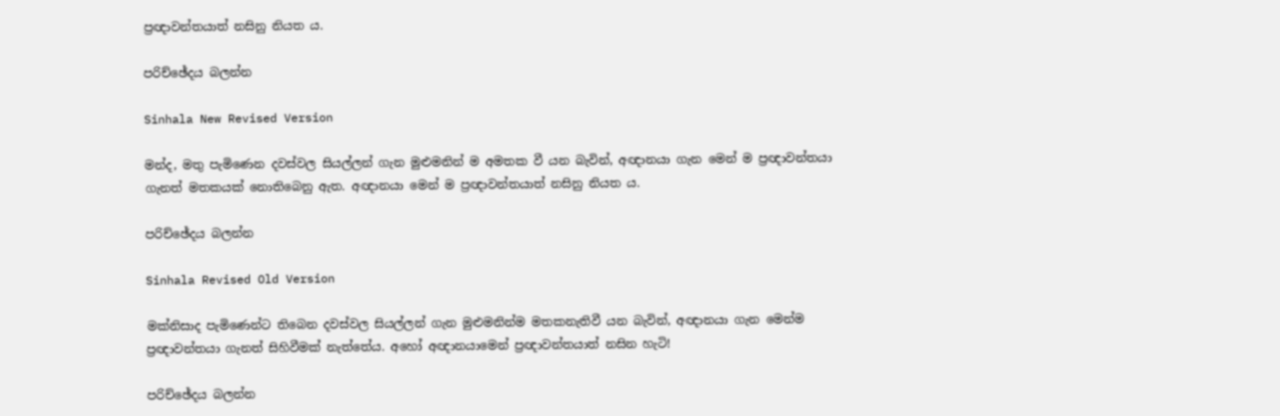ප්‍රඥාවන්තයාත් නසිනු නියත ය.

පරිච්ඡේදය බලන්න

Sinhala New Revised Version

මන්ද, මතු පැමිණෙන දවස්වල සියල්ලන් ගැන මුළුමනින් ම අමතක වී යන බැවින්, අඥානයා ගැන මෙන් ම ප්‍රඥාවන්තයා ගැනත් මතකයක් නොතිබෙනු ඇත. අඥානයා මෙන් ම ප්‍රඥාවන්තයාත් නසිනු නියත ය.

පරිච්ඡේදය බලන්න

Sinhala Revised Old Version

මක්නිසාද පැමිණෙන්ට තිබෙන දවස්වල සියල්ලන් ගැන මුළුමනින්ම මතකනැතිවී යන බැවින්, අඥානයා ගැන මෙන්ම ප්‍රඥාවන්තයා ගැනත් සිහිවීමක් නැත්තේය. අහෝ අඥානයාමෙන් ප්‍රඥාවන්තයාත් නසින හැටි!

පරිච්ඡේදය බලන්න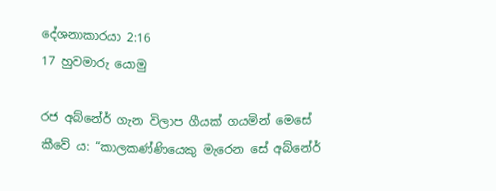දේශනාකාරයා 2:16
17 හුවමාරු යොමු

රජ අබ්නේර් ගැන විලාප ගීයක් ගයමින් මෙසේ කීවේ ය: “කාලකණ්ණියෙකු මැරෙන සේ අබ්නේර්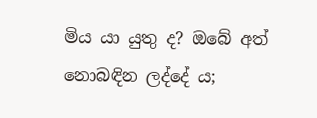මිය යා යුතු ද? ඔබේ අත් නො‍බඳින ලද්දේ ය;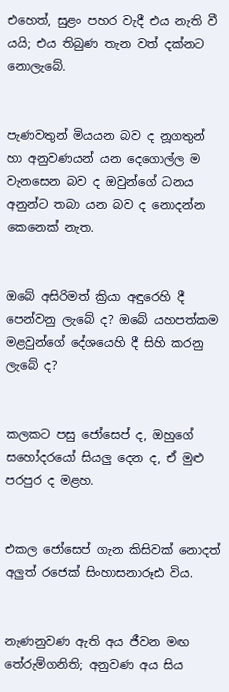එහෙත්, සුළං පහර වැදී එය නැති වී යයි; එය තිබුණ තැන වත් දක්නට නොලැබේ.


පැණවතුන් මියයන බව ද නූගතුන් හා අනුවණයන් යන දෙගොල්ල ම වැනසෙන බව ද ඔවුන්ගේ ධනය අනුන්ට තබා යන බව ද නොදන්න කෙනෙක් නැත.


ඔබේ අසිරිමත් ක්‍රියා අඳුරෙහි දී පෙන්වනු ලැබේ ද? ඔබේ යහපත්කම මළවුන්ගේ දේශයෙහි දී සිහි කරනු ලැබේ ද?


කලකට පසු ජෝසෙප් ද, ඔහුගේ සහෝදරයෝ සියලු දෙන ද, ඒ මුළු පරපුර ද මළහ.


එකල ජෝසෙප් ගැන කිසිවක් නොදත් අලුත් රජෙක් සිංහාසනාරූඪ විය.


නැණනුවණ ඇති අය ජීවන මඟ තේරුම්ගනිති; අනුවණ අය සිය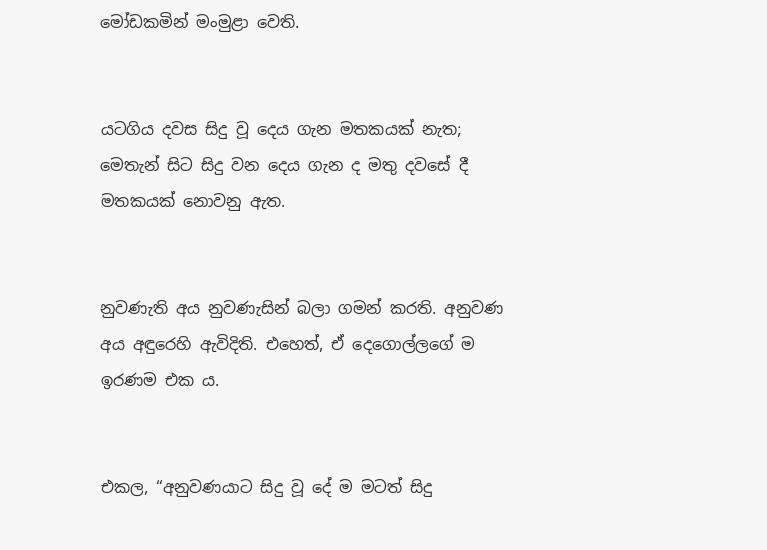මෝඩකමින් මංමුළා වෙති.


යටගිය දවස සිදු වූ දෙය ගැන මතකයක් නැත; මෙතැන් සිට සිදු වන දෙය ගැන ද මතු දවසේ දී මතකයක් නොවනු ඇත.


නුවණැති අය නුවණැසින් බලා ගමන් කරති. අනුවණ අය අඳුරෙහි ඇවිදිති. එහෙත්, ඒ දෙගොල්ලගේ ම ඉරණම එක ය.


එකල, “අනුවණයාට සිදු වූ දේ ම මටත් සිදු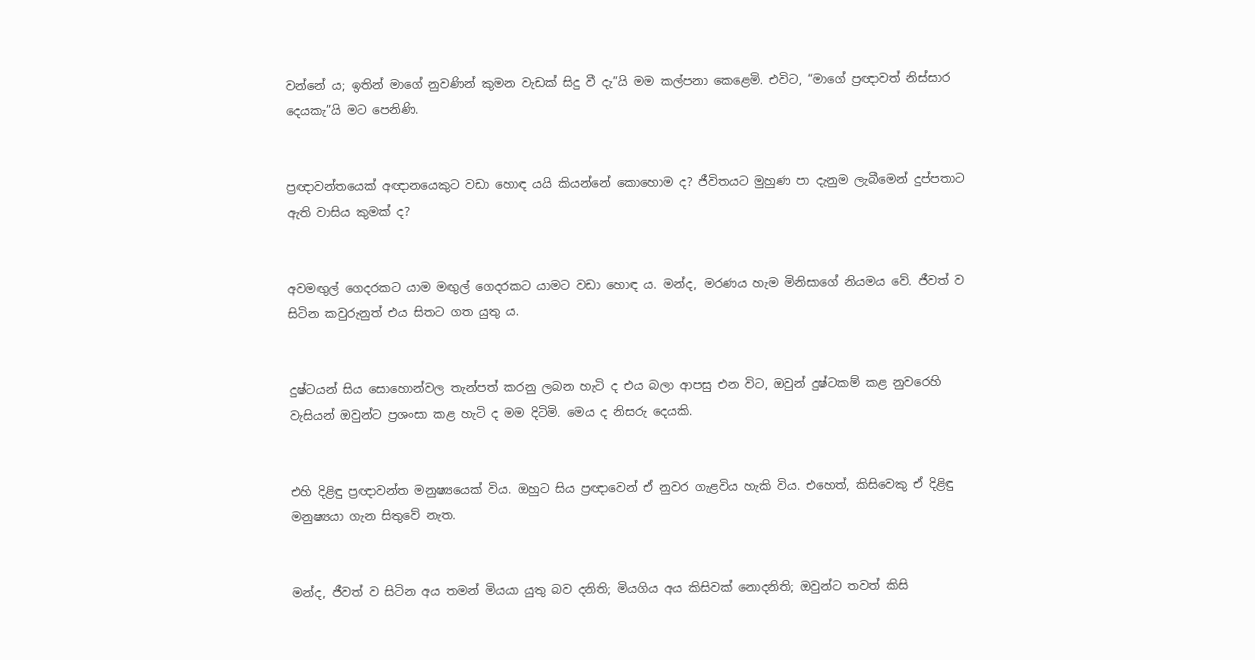වන්නේ ය; ඉතින් මාගේ නුවණින් කුමන වැඩක් සිදු වී දැ”යි මම කල්පනා කෙළෙමි. එවිට, “මාගේ ප්‍රඥාවත් නිස්සාර දෙයකැ”යි මට පෙනිණි.


ප්‍රඥාවන්තයෙක් අඥානයෙකුට වඩා හොඳ යයි කියන්නේ කොහොම ද? ජීවිතයට මුහුණ පා දැනුම ලැබීමෙන් දුප්පතාට ඇති වාසිය කුමක් ද?


අවමඟුල් ගෙදරකට යාම මඟුල් ගෙදරකට යාමට වඩා හොඳ ය. මන්ද, මරණය හැම මිනිසාගේ නියමය වේ. ජීවත් ව සිටින කවුරුනුත් එය සිතට ගත යුතු ය.


දුෂ්ටයන් සිය සොහොන්වල තැන්පත් කරනු ලබන හැටි ද එය බලා ආපසු එන විට, ඔවුන් දුෂ්ටකම් කළ නුවරෙහි වැසියන් ඔවුන්ට ප්‍රශංසා කළ හැටි ද මම දිටිමි. මෙය ද නිසරු දෙයකි.


එහි දිළිඳු ප්‍රඥාවන්ත මනුෂ්‍යයෙක් විය. ඔහුට සිය ප්‍රඥාවෙන් ඒ නුවර ගැළවිය හැකි විය. එහෙත්, කිසිවෙකු ඒ දිළිඳු මනුෂ්‍යයා ගැන සිතුවේ නැත.


මන්ද, ජීවත් ව සිටින අය තමන් මියයා යුතු බව දනිති; මියගිය අය කිසිවක් නොදනිති; ඔවුන්ට තවත් කිසි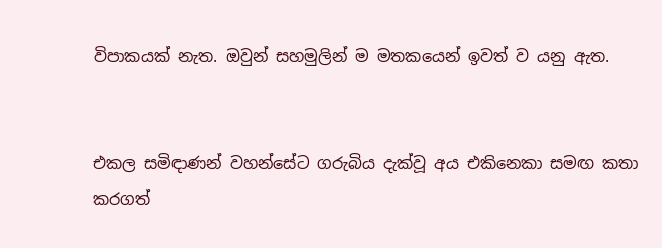විපාකයක් නැත. ඔවුන් සහමුලින් ම මතකයෙන් ඉවත් ව යනු ඇත.


එකල සමිඳාණන් වහන්සේට ගරුබිය දැක්වූ අය එකිනෙකා සමඟ කතා කරගත්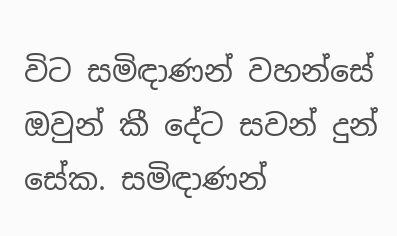විට සමිඳාණන් වහන්සේ ඔවුන් කී දේට සවන් දුන් සේක. සමිඳාණන්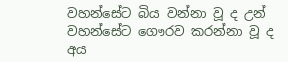වහන්සේට බිය වන්නා වූ ද උන් වහන්සේට ගෞරව කරන්නා වූ ද අය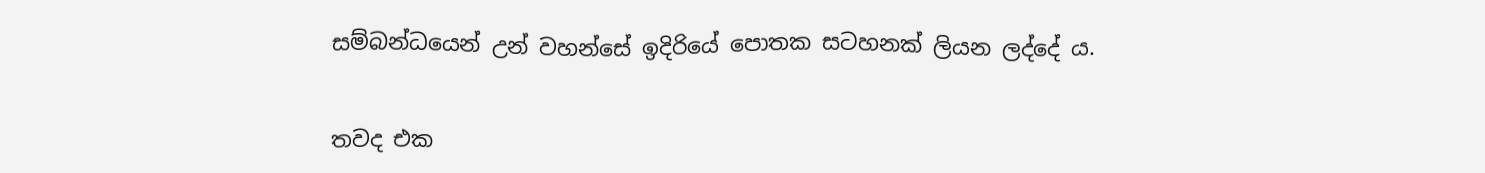සම්බන්ධයෙන් උන් වහන්සේ ඉදිරියේ පොතක සටහනක් ලියන ලද්දේ ය.


තවද එක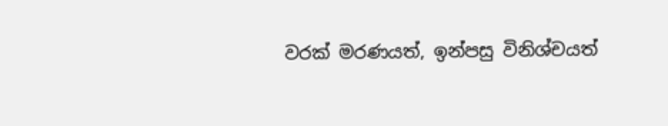වරක් මරණයත්, ඉන්පසු විනිශ්චයත්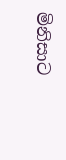මිනිසාට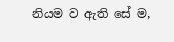නියම ව ඇති සේ ම,